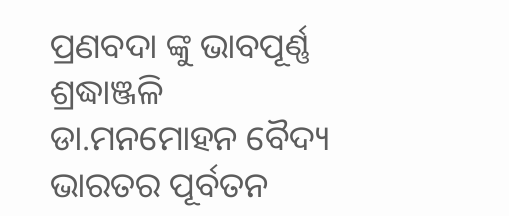ପ୍ରଣବଦା ଙ୍କୁ ଭାବପୂର୍ଣ୍ଣ ଶ୍ରଦ୍ଧାଞ୍ଜଳି
ଡା.ମନମୋହନ ବୈଦ୍ୟ
ଭାରତର ପୂର୍ବତନ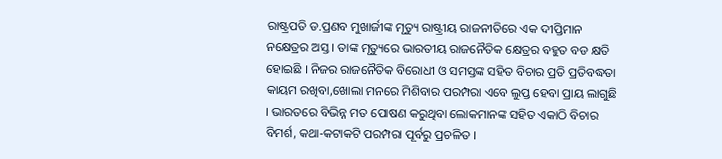ରାଷ୍ଟ୍ରପତି ଡ.ପ୍ରଣବ ମୁଖାର୍ଜୀଙ୍କ ମୃତ୍ୟୁ ରାଷ୍ଟ୍ରୀୟ ରାଜନୀତିରେ ଏକ ଦୀପ୍ତିମାନ ନକ୍ଷେତ୍ରର ଅସ୍ତ । ତାଙ୍କ ମୃତ୍ୟୁରେ ଭାରତୀୟ ରାଜନୈତିକ କ୍ଷେତ୍ରର ବହୁତ ବଡ କ୍ଷତି ହୋଇଛି । ନିଜର ରାଜନୈତିକ ବିରୋଧୀ ଓ ସମସ୍ତଙ୍କ ସହିତ ବିଚାର ପ୍ରତି ପ୍ରତିବଦ୍ଧତା କାୟମ ରଖିବା,ଖୋଲା ମନରେ ମିଶିବାର ପରମ୍ପରା ଏବେ ଲୁପ୍ତ ହେବା ପ୍ରାୟ ଲାଗୁଛି । ଭାରତରେ ବିଭିନ୍ନ ମତ ପୋଷଣ କରୁଥିବା ଲୋକମାନଙ୍କ ସହିତ ଏକାଠି ବିଚାର ବିମର୍ଶ, କଥା-କଟାକଟି ପରମ୍ପରା ପୂର୍ବରୁ ପ୍ରଚଳିତ ।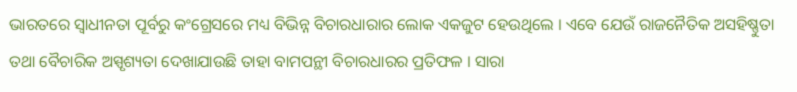ଭାରତରେ ସ୍ୱାଧୀନତା ପୂର୍ବରୁ କଂଗ୍ରେସରେ ମଧ୍ୟ ବିଭିନ୍ନ ବିଚାରଧାରାର ଲୋକ ଏକଜୁଟ ହେଉଥିଲେ । ଏବେ ଯେଉଁ ରାଜନୈତିକ ଅସହିଷ୍ଣୁତା ତଥା ବୈଚାରିକ ଅସ୍ପୃଶ୍ୟତା ଦେଖାଯାଉଛି ତାହା ବାମପନ୍ଥୀ ବିଚାରଧାରର ପ୍ରତିଫଳ । ସାରା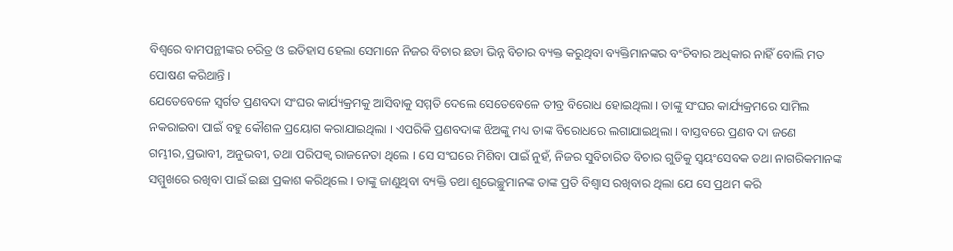ବିଶ୍ୱରେ ବାମପନ୍ଥୀଙ୍କର ଚରିତ୍ର ଓ ଇତିହାସ ହେଲା ସେମାନେ ନିଜର ବିଚାର ଛଡା ଭିନ୍ନ ବିଚାର ବ୍ୟକ୍ତ କରୁଥିବା ବ୍ୟକ୍ତିମାନଙ୍କର ବଂଚିବାର ଅଧିକାର ନାହିଁ ବୋଲି ମତ ପୋଷଣ କରିଥାନ୍ତି ।
ଯେତେବେଳେ ସ୍ୱର୍ଗତ ପ୍ରଣବଦା ସଂଘର କାର୍ଯ୍ୟକ୍ରମକୁ ଆସିବାକୁ ସମ୍ମତି ଦେଲେ ସେତେବେଳେ ତୀବ୍ର ବିରୋଧ ହୋଇଥିଲା । ତାଙ୍କୁ ସଂଘର କାର୍ଯ୍ୟକ୍ରମରେ ସାମିଲ ନକରାଇବା ପାଇଁ ବହୁ କୌଶଳ ପ୍ରୟୋଗ କରାଯାଇଥିଲା । ଏପରିକି ପ୍ରଣବଦାଙ୍କ ଝିଅଙ୍କୁ ମଧ୍ୟ ତାଙ୍କ ବିରୋଧରେ ଲଗାଯାଇଥିଲା । ବାସ୍ତବରେ ପ୍ରଣବ ଦା ଜଣେ ଗମ୍ଭୀର,ପ୍ରଭାବୀ, ଅନୁଭବୀ, ତଥା ପରିପକ୍ୱ ରାଜନେତା ଥିଲେ । ସେ ସଂଘରେ ମିଶିବା ପାଇଁ ନୁହଁ, ନିଜର ସୁବିଚାରିତ ବିଚାର ଗୁଡିକୁ ସ୍ୱୟଂସେବକ ତଥା ନାଗରିକମାନଙ୍କ ସମ୍ମୁଖରେ ରଖିବା ପାଇଁ ଇଛା ପ୍ରକାଶ କରିଥିଲେ । ତାଙ୍କୁ ଜାଣୁଥିବା ବ୍ୟକ୍ତି ତଥା ଶୁଭେଚ୍ଛୁମାନଙ୍କ ତାଙ୍କ ପ୍ରତି ବିଶ୍ୱାସ ରଖିବାର ଥିଲା ଯେ ସେ ପ୍ରଥମ କରି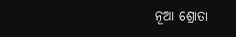ନୂଆ ଶ୍ରୋତା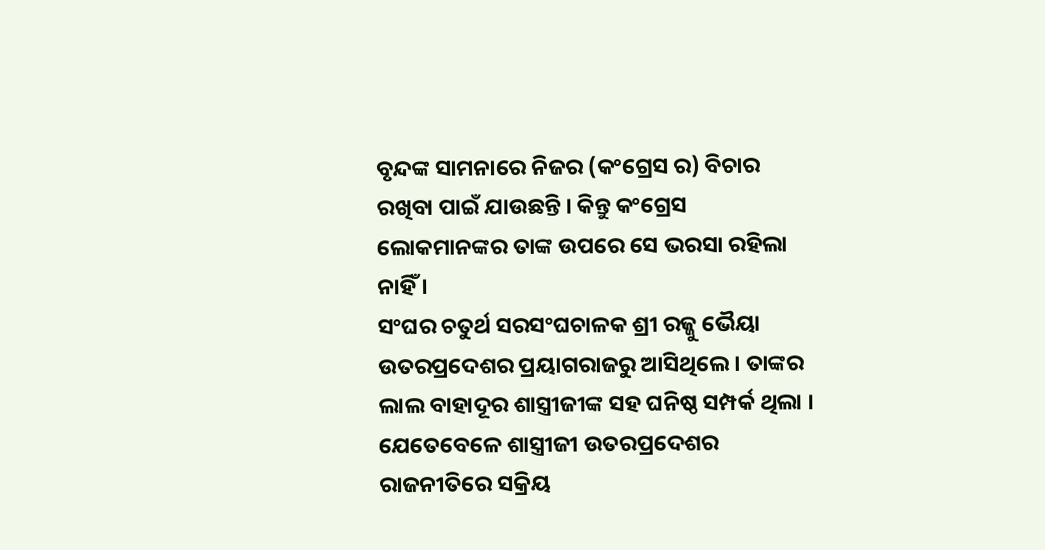ବୃନ୍ଦଙ୍କ ସାମନାରେ ନିଜର (କଂଗ୍ରେସ ର) ବିଚାର ରଖିବା ପାଇଁ ଯାଉଛନ୍ତି । କିନ୍ତୁ କଂଗ୍ରେସ ଲୋକମାନଙ୍କର ତାଙ୍କ ଉପରେ ସେ ଭରସା ରହିଲା ନାହିଁ ।
ସଂଘର ଚତୁର୍ଥ ସରସଂଘଚାଳକ ଶ୍ରୀ ରଜ୍ଜୁ ଭୈୟା ଉତରପ୍ରଦେଶର ପ୍ରୟାଗରାଜରୁ ଆସିଥିଲେ । ତାଙ୍କର ଲାଲ ବାହାଦୂର ଶାସ୍ତ୍ରୀଜୀଙ୍କ ସହ ଘନିଷ୍ଠ ସମ୍ପର୍କ ଥିଲା । ଯେତେବେଳେ ଶାସ୍ତ୍ରୀଜୀ ଉତରପ୍ରଦେଶର ରାଜନୀତିରେ ସକ୍ରିୟ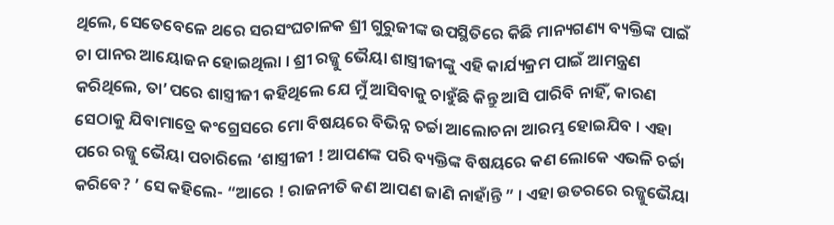ଥିଲେ, ସେତେବେଳେ ଥରେ ସରସଂଘଚାଳକ ଶ୍ରୀ ଗୁରୁଜୀଙ୍କ ଉପସ୍ଥିତିରେ କିଛି ମାନ୍ୟଗଣ୍ୟ ବ୍ୟକ୍ତିଙ୍କ ପାଇଁ ଚା ପାନର ଆୟୋଜନ ହୋଇଥିଲା । ଶ୍ରୀ ରଜ୍ଜୁ ଭୈୟା ଶାସ୍ତ୍ରୀଜୀଙ୍କୁ ଏହି କାର୍ଯ୍ୟକ୍ରମ ପାଇଁ ଆମନ୍ତ୍ରଣ କରିଥିଲେ, ତା’ପରେ ଶାସ୍ତ୍ରୀଜୀ କହିଥିଲେ ଯେ ମୁଁ ଆସିବାକୁ ଚାହୁଁଛି କିନ୍ତୁ ଆସି ପାରିବି ନାହିଁ, କାରଣ ସେଠାକୁ ଯିବାମାତ୍ରେ କଂଗ୍ରେସରେ ମୋ ବିଷୟରେ ବିଭିନ୍ନ ଚର୍ଚ୍ଚା ଆଲୋଚନା ଆରମ୍ଭ ହୋଇଯିବ । ଏହା ପରେ ରଜ୍ଜୁ ଭୈୟା ପଚାରିଲେ ‘ଶାସ୍ତ୍ରୀଜୀ ! ଆପଣଙ୍କ ପରି ବ୍ୟକ୍ତିଙ୍କ ବିଷୟରେ କଣ ଲୋକେ ଏଭଳି ଚର୍ଚ୍ଚା କରିବେ? ’ ସେ କହିଲେ- “ଆରେ ! ରାଜନୀତି କଣ ଆପଣ ଜାଣି ନାହାଁନ୍ତି ” । ଏହା ଉତରରେ ରଜ୍ଜୁଭୈୟା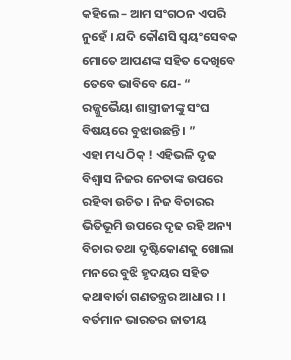କହିଲେ – ଆମ ସଂଗଠନ ଏପରି ନୁହେଁ । ଯଦି କୌଣସି ସ୍ୱୟଂସେବକ ମୋତେ ଆପଣଙ୍କ ସହିତ ଦେଖିବେ ତେବେ ଭାବିବେ ଯେ- “ ରଜ୍ଜୁଭୈୟା ଶାସ୍ତ୍ରୀଜୀଙ୍କୁ ସଂଘ ବିଷୟରେ ବୁଝାଉଛନ୍ତି । ”
ଏହା ମଧ୍ୟ ଠିକ୍ ! ଏହିଭଳି ଦୃଢ ବିଶ୍ୱାସ ନିଜର ନେତାଙ୍କ ଉପରେ ରହିବା ଉଚିତ । ନିଜ ବିଚାରର ଭିତିଭୂମି ଉପରେ ଦୃଢ ରହି ଅନ୍ୟ ବିଚାର ତଥା ଦୃଷ୍ଟିକୋଣକୁ ଖୋଲା ମନରେ ବୁଝି ହୃଦୟର ସହିତ କଥାବାର୍ତା ଗଣତନ୍ତ୍ରର ଆଧାର । ।
ବର୍ତମାନ ଭାରତର ଜାତୀୟ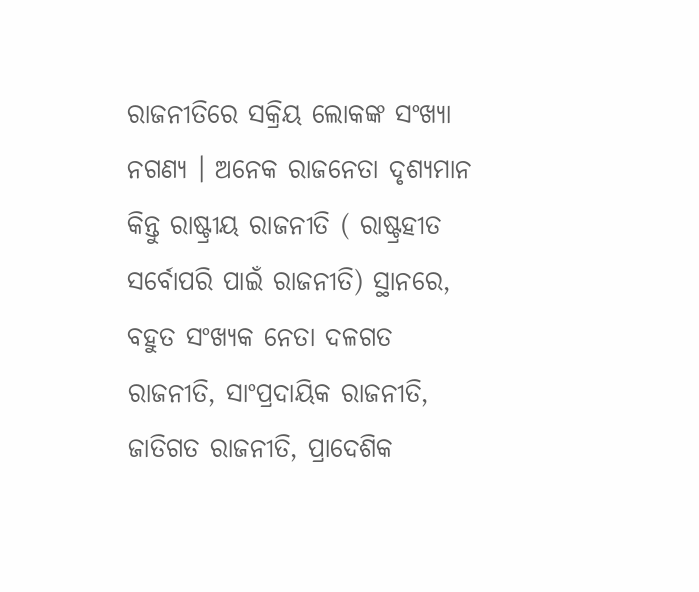ରାଜନୀତିରେ ସକ୍ରିୟ ଲୋକଙ୍କ ସଂଖ୍ୟା ନଗଣ୍ୟ । ଅନେକ ରାଜନେତା ଦୃଶ୍ୟମାନ କିନ୍ତୁ ରାଷ୍ଟ୍ରୀୟ ରାଜନୀତି ( ରାଷ୍ଟ୍ରହୀତ ସର୍ବୋପରି ପାଇଁ ରାଜନୀତି) ସ୍ଥାନରେ, ବହୁତ ସଂଖ୍ୟକ ନେତା ଦଳଗତ ରାଜନୀତି, ସାଂପ୍ରଦାୟିକ ରାଜନୀତି, ଜାତିଗତ ରାଜନୀତି, ପ୍ରାଦେଶିକ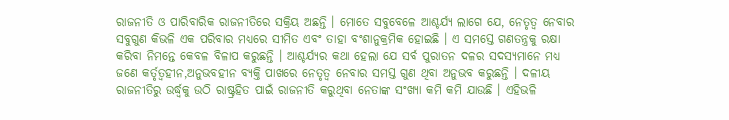ରାଜନୀତି ଓ ପାରିବାରିକ ରାଜନୀତିରେ ସକ୍ରିୟ ଅଛନ୍ତି । ମୋତେ ସବୁବେଳେ ଆଶ୍ଚର୍ଯ୍ୟ ଲାଗେ ଯେ, ନେତୃତ୍ୱ ନେବାର ସବୁଗୁଣ କିଭଳି ଏକ ପରିବାର ମଧ୍ୟରେ ସୀମିତ ଏବଂ ତାହା ବଂଶାନୁକ୍ରମିକ ହୋଇଛି । ଏ ସମସ୍ତେ ଗଣତନ୍ତ୍ରକୁ ରକ୍ଷା କରିବା ନିମନ୍ତେ କେବଳ ବିଳାପ କରୁଛନ୍ତି । ଆଶ୍ଚର୍ଯ୍ୟର କଥା ହେଲା ଯେ ସର୍ବ ପୁରାତନ ଦଳର ସଦସ୍ୟମାନେ ମଧ୍ୟ ଜଣେ କର୍ତୃତ୍ୱହୀନ,ଅନୁଭବହୀନ ବ୍ୟକ୍ତି ପାଖରେ ନେତୃତ୍ୱ ନେବାର ସମସ୍ତ ଗୁଣ ଥିବା ଅନୁଭବ କରୁଛନ୍ତି । ଦଳୀୟ ରାଜନୀତିରୁ ଉର୍ଦ୍ଧ୍ୱକୁ ଉଠି ରାଷ୍ଟ୍ରହିତ ପାଇଁ ରାଜନୀତି କରୁଥିବା ନେତାଙ୍କ ସଂଖ୍ୟା କମି କମି ଯାଉଛି । ଏହିଭଳି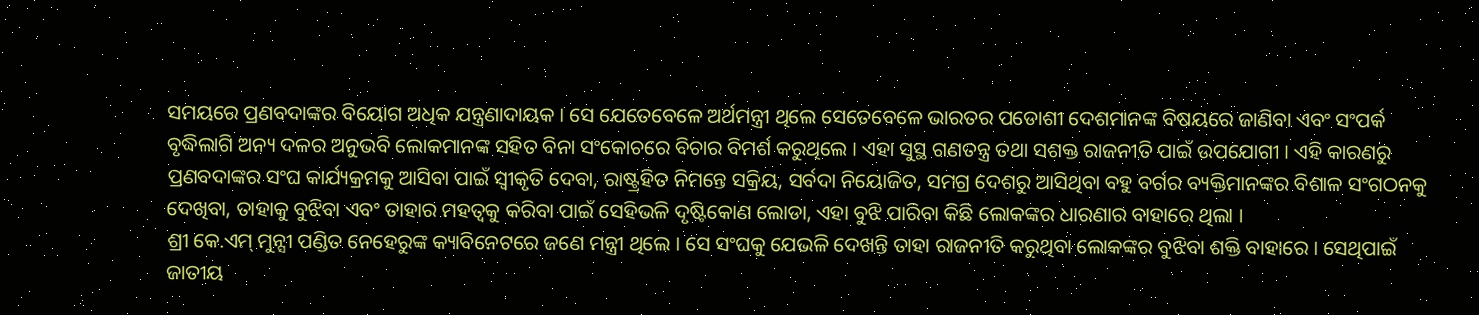ସମୟରେ ପ୍ରଣବଦାଙ୍କର ବିୟୋଗ ଅଧିକ ଯନ୍ତ୍ରଣାଦାୟକ । ସେ ଯେତେବେଳେ ଅର୍ଥମନ୍ତ୍ରୀ ଥିଲେ ସେତେବେଳେ ଭାରତର ପଡୋଶୀ ଦେଶମାନଙ୍କ ବିଷୟରେ ଜାଣିବା ଏବଂ ସଂପର୍କ ବୃଦ୍ଧିଲାଗି ଅନ୍ୟ ଦଳର ଅନୁଭବି ଲୋକମାନଙ୍କ ସହିତ ବିନା ସଂକୋଚରେ ବିଚାର ବିମର୍ଶ କରୁଥିଲେ । ଏହା ସୁସ୍ଥ ଗଣତନ୍ତ୍ର ତଥା ସଶକ୍ତ ରାଜନୀତି ପାଇଁ ଉପଯୋଗୀ । ଏହି କାରଣରୁ ପ୍ରଣବଦାଙ୍କର ସଂଘ କାର୍ଯ୍ୟକ୍ରମକୁ ଆସିବା ପାଇଁ ସ୍ୱୀକୃତି ଦେବା, ରାଷ୍ଟ୍ରହିତ ନିମନ୍ତେ ସକ୍ରିୟ, ସର୍ବଦା ନିୟୋଜିତ, ସମଗ୍ର ଦେଶରୁ ଆସିଥିବା ବହୁ ବର୍ଗର ବ୍ୟକ୍ତିମାନଙ୍କର ବିଶାଳ ସଂଗଠନକୁ ଦେଖିବା, ତାହାକୁ ବୁଝିବା ଏବଂ ତାହାର ମହତ୍ୱକୁ କରିବା ପାଇଁ ସେହିଭଳି ଦୃଷ୍ଟିକୋଣ ଲୋଡା, ଏହା ବୁଝି ପାରିବା କିଛି ଲୋକଙ୍କର ଧାରଣାର ବାହାରେ ଥିଲା ।
ଶ୍ରୀ କେ.ଏମ୍ ମୁନ୍ସୀ ପଣ୍ଡିତ ନେହେରୁଙ୍କ କ୍ୟାବିନେଟରେ ଜଣେ ମନ୍ତ୍ରୀ ଥିଲେ । ସେ ସଂଘକୁ ଯେଭଳି ଦେଖନ୍ତି ତାହା ରାଜନୀତି କରୁଥିବା ଲୋକଙ୍କର ବୁଝିବା ଶକ୍ତି ବାହାରେ । ସେଥିପାଇଁ ଜାତୀୟ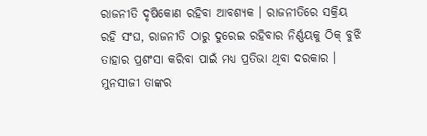ରାଜନୀତି ଦୃଷିକୋଣ ରହିବା ଆବଶ୍ୟକ । ରାଜନୀତିରେ ସକ୍ରିୟ ରହି ସଂଘ, ରାଜନୀତି ଠାରୁ ଦୁରେଇ ରହିବାର ନିର୍ଣ୍ଣୟକୁ ଠିକ୍ ବୁଝି ତାହାର ପ୍ରଶଂସା କରିବା ପାଇଁ ମଧ୍ୟ ପ୍ରତିଭା ଥିବା ଦରକାର । ମୁନସୀଜୀ ତାଙ୍କର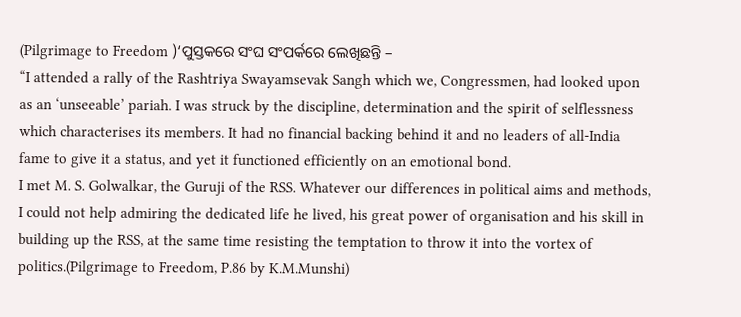(Pilgrimage to Freedom )‘ପୁସ୍ତକରେ ସଂଘ ସଂପର୍କରେ ଲେଖିଛନ୍ତି –
“I attended a rally of the Rashtriya Swayamsevak Sangh which we, Congressmen, had looked upon as an ‘unseeable’ pariah. I was struck by the discipline, determination and the spirit of selflessness which characterises its members. It had no financial backing behind it and no leaders of all-India fame to give it a status, and yet it functioned efficiently on an emotional bond.
I met M. S. Golwalkar, the Guruji of the RSS. Whatever our differences in political aims and methods, I could not help admiring the dedicated life he lived, his great power of organisation and his skill in building up the RSS, at the same time resisting the temptation to throw it into the vortex of politics.(Pilgrimage to Freedom, P.86 by K.M.Munshi)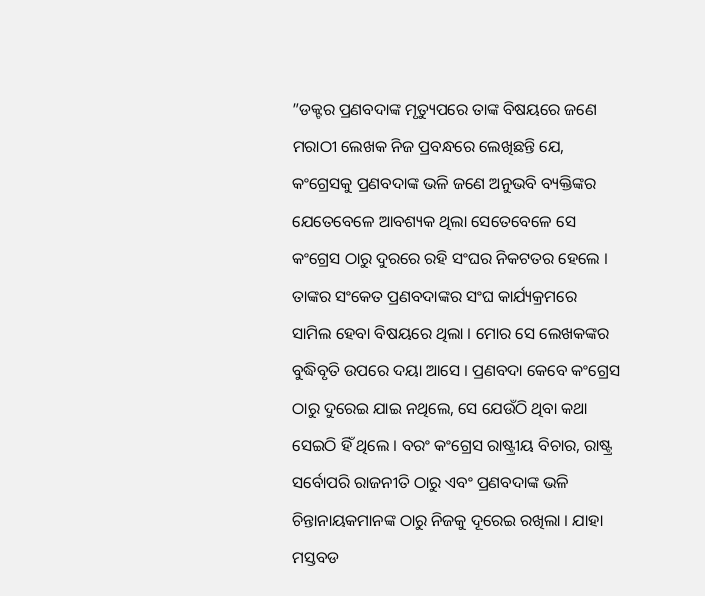”ଡକ୍ଟର ପ୍ରଣବଦାଙ୍କ ମୃତ୍ୟୁପରେ ତାଙ୍କ ବିଷୟରେ ଜଣେ ମରାଠୀ ଲେଖକ ନିଜ ପ୍ରବନ୍ଧରେ ଲେଖିଛନ୍ତି ଯେ, କଂଗ୍ରେସକୁ ପ୍ରଣବଦାଙ୍କ ଭଳି ଜଣେ ଅନୁଭବି ବ୍ୟକ୍ତିଙ୍କର ଯେତେବେଳେ ଆବଶ୍ୟକ ଥିଲା ସେତେବେଳେ ସେ କଂଗ୍ରେସ ଠାରୁ ଦୁରରେ ରହି ସଂଘର ନିକଟତର ହେଲେ । ତାଙ୍କର ସଂକେତ ପ୍ରଣବଦାଙ୍କର ସଂଘ କାର୍ଯ୍ୟକ୍ରମରେ ସାମିଲ ହେବା ବିଷୟରେ ଥିଲା । ମୋର ସେ ଲେଖକଙ୍କର ବୁଦ୍ଧିବୃତି ଉପରେ ଦୟା ଆସେ । ପ୍ରଣବଦା କେବେ କଂଗ୍ରେସ ଠାରୁ ଦୁରେଇ ଯାଇ ନଥିଲେ, ସେ ଯେଉଁଠି ଥିବା କଥା ସେଇଠି ହିଁ ଥିଲେ । ବରଂ କଂଗ୍ରେସ ରାଷ୍ଟ୍ରୀୟ ବିଚାର, ରାଷ୍ଟ୍ର ସର୍ବୋପରି ରାଜନୀତି ଠାରୁ ଏବଂ ପ୍ରଣବଦାଙ୍କ ଭଳି ଚିନ୍ତାନାୟକମାନଙ୍କ ଠାରୁ ନିଜକୁ ଦୂରେଇ ରଖିଲା । ଯାହା ମସ୍ତବଡ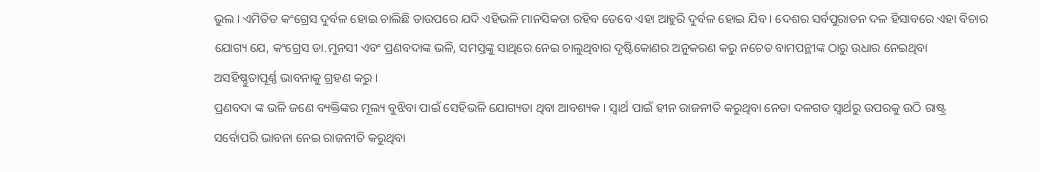ଭୁଲ । ଏମିତିତ କଂଗ୍ରେସ ଦୁର୍ବଳ ହୋଇ ଚାଲିଛି ତାଉପରେ ଯଦି ଏହିଭଳି ମାନସିକତା ରହିବ ତେବେ ଏହା ଆହୁରି ଦୁର୍ବଳ ହୋଇ ଯିବ । ଦେଶର ସର୍ବପୁରାତନ ଦଳ ହିସାବରେ ଏହା ବିଚାର ଯୋଗ୍ୟ ଯେ, କଂଗ୍ରେସ ଡା.ମୁନସୀ ଏବଂ ପ୍ରଣବଦାଙ୍କ ଭଳି, ସମସ୍ତଙ୍କୁ ସାଥିରେ ନେଇ ଚାଲୁଥିବାର ଦୃଷ୍ଟିକୋଣର ଅନୁକରଣ କରୁ ନଚେତ ବାମପନ୍ଥୀଙ୍କ ଠାରୁ ଉଧାର ନେଇଥିବା ଅସହିଷ୍ଣୁତାପୂର୍ଣ୍ଣ ଭାବନାକୁ ଗ୍ରହଣ କରୁ ।
ପ୍ରଣବଦା ଙ୍କ ଭଳି ଜଣେ ବ୍ୟକ୍ତିଙ୍କର ମୂଲ୍ୟ ବୁଝିବା ପାଇଁ ସେହିଭଳି ଯୋଗ୍ୟତା ଥିବା ଆବଶ୍ୟକ । ସ୍ୱାର୍ଥ ପାଇଁ ହୀନ ରାଜନୀତି କରୁଥିବା ନେତା ଦଳଗତ ସ୍ୱାର୍ଥରୁ ଉପରକୁ ଉଠି ରାଷ୍ଟ୍ର ସର୍ବୋପରି ଭାବନା ନେଇ ରାଜନୀତି କରୁଥିବା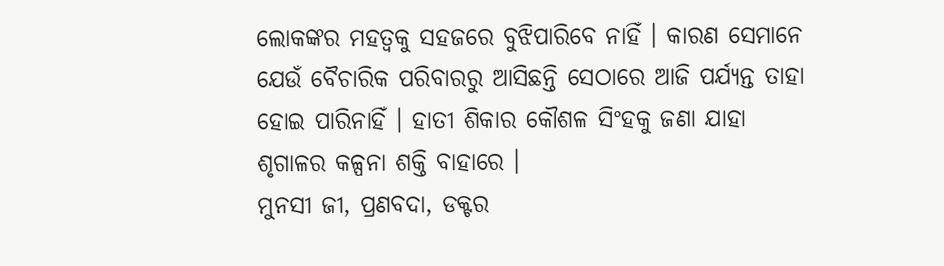ଲୋକଙ୍କର ମହତ୍ୱକୁ ସହଜରେ ବୁଝିପାରିବେ ନାହିଁ । କାରଣ ସେମାନେ ଯେଉଁ ବୈଚାରିକ ପରିବାରରୁ ଆସିଛନ୍ତି ସେଠାରେ ଆଜି ପର୍ଯ୍ୟନ୍ତ ତାହା ହୋଇ ପାରିନାହିଁ । ହାତୀ ଶିକାର କୌଶଳ ସିଂହକୁ ଜଣା ଯାହା ଶୃଗାଳର କଳ୍ପନା ଶକ୍ତି ବାହାରେ ।
ମୁନସୀ ଜୀ, ପ୍ରଣବଦା, ଡକ୍ଟର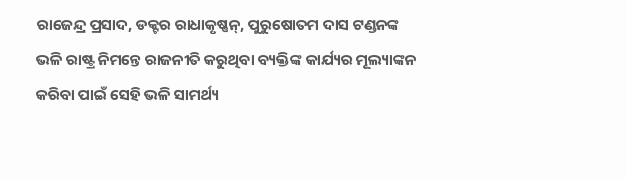ରାଜେନ୍ଦ୍ର ପ୍ରସାଦ, ଡକ୍ଟର ରାଧାକୃଷ୍ଣନ୍, ପୁରୁଷୋତମ ଦାସ ଟଣ୍ଡନଙ୍କ ଭଳି ରାଷ୍ଟ୍ର ନିମନ୍ତେ ରାଜନୀତି କରୁଥିବା ବ୍ୟକ୍ତିଙ୍କ କାର୍ଯ୍ୟର ମୂଲ୍ୟାଙ୍କନ କରିବା ପାଇଁ ସେହି ଭଳି ସାମର୍ଥ୍ୟ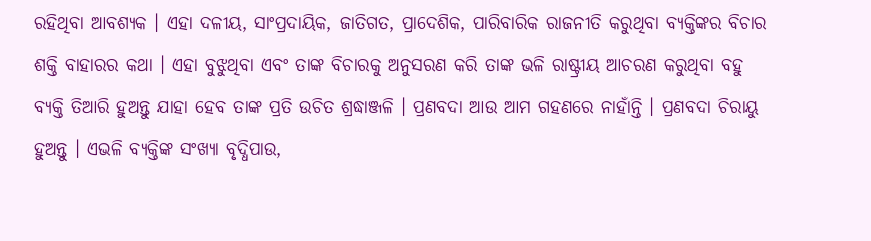ରହିଥିବା ଆବଶ୍ୟକ । ଏହା ଦଳୀୟ, ସାଂପ୍ରଦାୟିକ, ଜାତିଗତ, ପ୍ରାଦେଶିକ, ପାରିବାରିକ ରାଜନୀତି କରୁଥିବା ବ୍ୟକ୍ତିଙ୍କର ବିଚାର ଶକ୍ତି ବାହାରର କଥା । ଏହା ବୁଝୁଥିବା ଏବଂ ତାଙ୍କ ବିଚାରକୁ ଅନୁସରଣ କରି ତାଙ୍କ ଭଳି ରାଷ୍ଟ୍ରୀୟ ଆଚରଣ କରୁଥିବା ବହୁ ବ୍ୟକ୍ତି ତିଆରି ହୁଅନ୍ତୁ ଯାହା ହେବ ତାଙ୍କ ପ୍ରତି ଉଚିତ ଶ୍ରଦ୍ଧାଞ୍ଜଳି । ପ୍ରଣବଦା ଆଉ ଆମ ଗହଣରେ ନାହାଁନ୍ତି । ପ୍ରଣବଦା ଚିରାୟୁ ହୁଅନ୍ତୁ । ଏଭଳି ବ୍ୟକ୍ତିଙ୍କ ସଂଖ୍ୟା ବୃଦ୍ଧିପାଉ,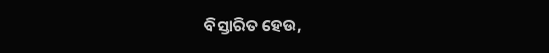ବିସ୍ତାରିତ ହେଉ,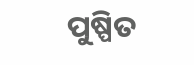ପୁଷ୍ପିତ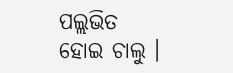ପଲ୍ଲଭିତ ହୋଇ ଚାଲୁ ।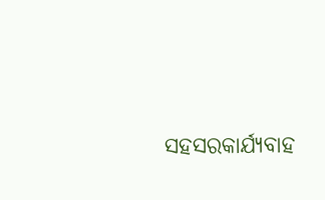ସହସରକାର୍ଯ୍ୟବାହ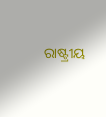ରାଷ୍ଟ୍ରୀୟ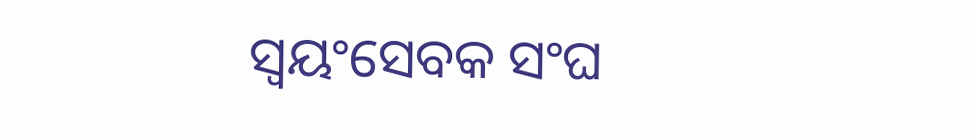ସ୍ୱୟଂସେବକ ସଂଘ